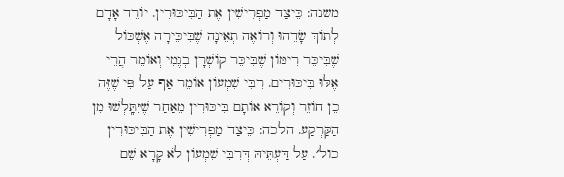משנה: כֵּיצַד מַפְרִישִׁין אֶת הַבִּיכּוּרִין. יוֹרֵד אָדָם לְתוֹךְ שָׂדֵהוּ וְרוֹאֶה תְאֵינָה שֶׁבִּיכֵּירָה אֶשְׁכּוֹל שֶׁבִּיכֵּר רִימּוֹן שֶׁבִּיכֵּר קוֹשְׁרָן בְגֶמִי וְאוֹמֵר הֲרֵי אֶלּוּ בִּיכּוּרִים. רִבִּי שִׁמְעוֹן אוֹמֵר אַף עַל פִּי שֶׁזֶּה כֵן חוֹזֵר וְקוֹרֵא אוֹתָם בִּיכּוּרִין מֵאַחַר שֶׁיִּתָּֽלְשׁוּ מִן הַקַּרְקַע. הלכה: כֵּיצַד מַפְרִישִׁין אֶת הַבִּיכּוּרִין כול׳. עַל דַּעְתֵּיהּ דְּרִבִּי שִׁמְעוֹן לֹא קָרָא שֵׁם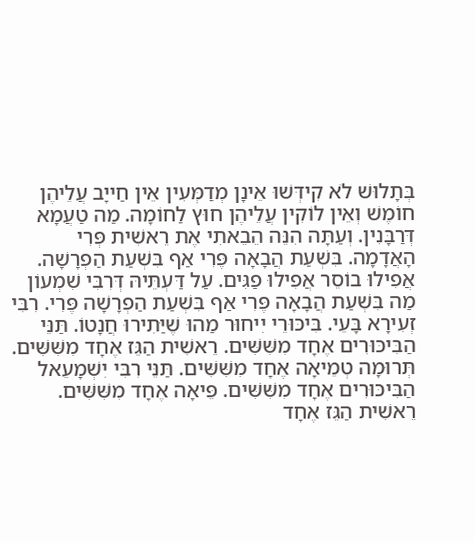בְּתָלוּשׁ לֹא קִידְּשׁוּ אֵינָן מְדַמְּעִין אֵין חַייָב עֲלֵיהֶן חוֹמֶשׁ וְאֵין לוֹקִין עֲלֵיהֶן חוּץ לַחוֹמָה. מַה טַעֲמָא דְּרַבָּנִין. וְעַתָּה הִנֵּה הֵבֵאתִי אֶת רֵאשִׁית פְּרִי הָאֲדָמָה. בִּשְׁעַת הֲבָאָה פֶּרִי אַף בִּשְׁעַת הַפְרָשָׁה. אֲפִילוּ בוֹסֵר אֲפִילוּ פַגִּים. עַל דַּעְתֵּיהּ דְּרִבִּי שִׁמְעוֹן מַה בִּשְׁעַת הֲבָאָה פֶּרִי אַף בִּשְׁעַת הַפְרָשָׁה פֶּרִי. רִבִּי זְעִירָא בָּעֵי. בִּיכּוּרֵי יִיחוּר מַהוּ שֶׁיַּתִירוּ חֲנָטוֹ. תַּנֵּי הַבִּיכּוּרִים אֶחָד מִשִּׁשִּׁים. רֵאשִׁית הַגֵּז אֶחָד מִשִּׁשִּׁים. תְּרוּמָה טְמֵיאָה אֶחָד מִשִּׁשִּׁים. תַּנֵּי רִבִּי יִשְׁמָעֵאל הַבִּיכּוּרִים אֶחָד מִשִּׁשִּׁים. פֵּיאָה אֶחָד מִשִּׁשִּׁים. רֵאשִׁית הַגֵּז אֶחָד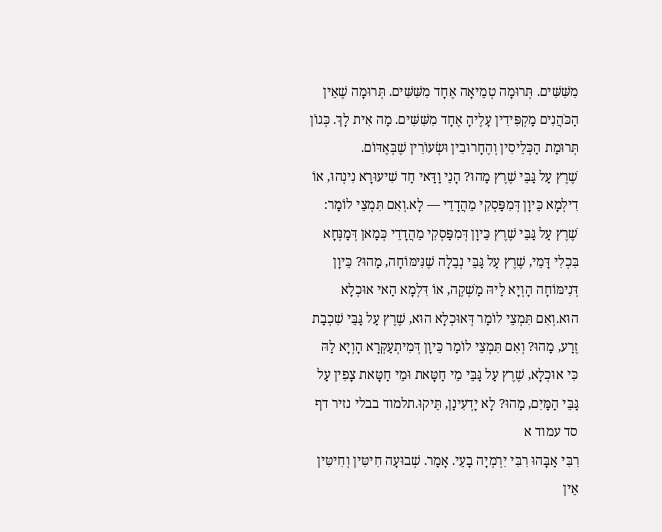מִשִּׁשִּׁים. תְּרוּמָה טְמֵיאָה אֶחָד מִשִּׁשִּׁים. תְּרוּמָה שֶׁאֵין הַכֹּהֲנִים מַקְפִּידִין עָלֶיהָ אֶחָד מִשִּׁשִּׁים. מַה אִית לָךְ. כְּגוֹן תְּרוּמַת הַכְּלֵיסִין וְהֶחָרוּבִין וּשְׂעוֹרִין שֶׁבְּאֶדּוֹם.
שֶׁרֶץ עַל גַּבֵּי שֶׁרֶץ מַהוּ? הָנֵי וַדַּאי חַד שִׁיעוּרָא נִינְהוּ, אוֹ דִילְמָא כֵּיוָן דְּמִפַּסְקִי מֵהֲדָדֵי — לָא.וְאִם תִּמְצֵי לוֹמַר: שֶׁרֶץ עַל גַּבֵּי שֶׁרֶץ כֵּיוָן דְּמִפַּסְקִי מֵהֲדָדֵי כְּמַאן דְּמַנְּחָא בִּכְלִי דָּמֵי, שֶׁרֶץ עַל גַּבֵּי נְבֵלָה שֶׁנִּימּוֹחָה, מַהוּ? כֵּיוָן דְּנִימּוֹחָה הָוְיָא לַיהּ מַשְׁקֶה, אוֹ דִּלְמָא הַאי אוּכְלָא הוּא.וְאִם תִּמְצֵי לוֹמַר דְּאוּכְלָא הוּא, שֶׁרֶץ עַל גַּבֵּי שִׁכְבַת זֶרַע, מַהוּ? וְאִם תִּמְצֵי לוֹמַר כֵּיוָן דְּמִיתְעַקְּרָא הָוְיָא לַהּ כִּי אוּכְלָא, שֶׁרֶץ עַל גַּבֵּי מֵי חַטָּאת וּמֵי חַטָּאת צָפִין עַל גַּבֵּי הַמַּיִם, מַהוּ? לָא יָדְעִינַן, תֵּיקוּ.תלמוד בבלי נזיר דף סד עמוד א
רִבִּי אַבָּהוּ רִבִּי יִרְמְיָה בָעֵי. אָמַר. שְׁבוּעָה חִיטִּין וְחִיטִּין אֵין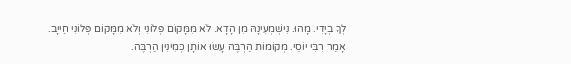לְךָ בְיָדִי. מָהוּ. נִישְׁמְעִינָהּ מִן הָדָא. לֹא מִמָּקוֹם פְּלוֹנִי וְלֹא מִמָּקוֹם פְּלוֹנִי חַייָב. אָמַר רִבִּי יוֹסֵי. מְקוֹמוֹת הַרְבֶּה עָשׂוּ אוֹתָן כְּמִינִין הַרְבֶּה.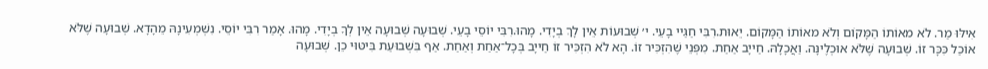אִילּוּ מַר. לֹא מאוֹתוֹ הַמָּקוֹם וְלֹא מאוֹתוֹ הַמָּקוֹם. יֵאוּת.רִבִּי חַגַּײ בָעֵי. י׳ שְׁבוּעוֹת אֵין לָךְ בְיָדִי. מָהוּ.רִבִּי יוֹסֵי בָעֵי. שְׁבוּעָה שְׁבוּעָה אֵין לְךָ בְיָדִי. מָהוּ. אָמַר רִבִּי יוֹסֵי. נִשְׁמְעִינָהּ מֵהָדָא. שְׁבוּעָה שֶׁלֹּא אוֹכַל כִּכָּר זוֹ. שְׁבוּעָה שֶׁלֹּא אוּכְלֶינָּה. וַאֲכָלָהּ. חַייָב אַחַת. מִפְּנֵי שֶׁהִזְכִּיר זוֹ. הָא לֹא הִזְכִּיר זוֹ חַייָב בְּכָל־אַחַת וְאַחַת. אַף בִּשְׁבוּעַת בִּיטּוּי כֵן. שְׁבוּעָה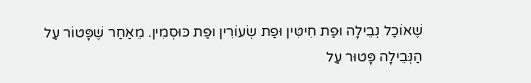שֶׁאוֹכַל נְבֵילָה וּפַת חִיטִּין וּפַת שְׂעוֹרִין וּפַת כּוּסְמִין. מֵאַחַר שֶׁפָּטוֹר עַל הַנְּבֵילָה פָּטוּר עַל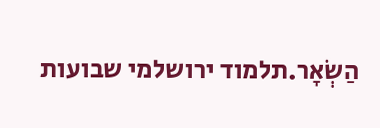הַשְׂאָר.תלמוד ירושלמי שבועות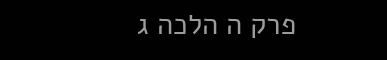פרק ה הלכה ג